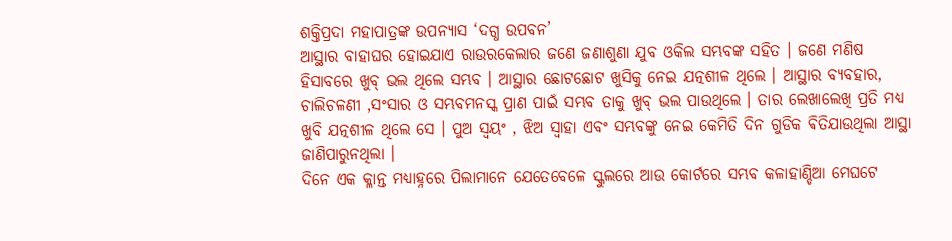ଶକ୍ତିପ୍ରଦା ମହାପାତ୍ରଙ୍କ ଉପନ୍ୟାସ ‘ଦଗ୍ଧ ଉପବନ’
ଆସ୍ଥାର ବାହାଘର ହୋଇଯାଏ ରାଉରକେଲାର ଜଣେ ଜଣାଶୁଣା ଯୁବ ଓକିଲ ସମ୍ଭବଙ୍କ ସହିତ । ଜଣେ ମଣିଷ ହିସାବରେ ଖୁବ୍ ଭଲ ଥିଲେ ସମ୍ଭବ । ଆସ୍ଥାର ଛୋଟଛୋଟ ଖୁସିକୁ ନେଇ ଯତ୍ନଶୀଳ ଥିଲେ । ଆସ୍ଥାର ବ୍ୟବହାର, ଚାଲିଚଳଣୀ ,ସଂସାର ଓ ସମ୍ଭବମନସ୍କ ପ୍ରାଣ ପାଇଁ ସମ୍ଭବ ତାକୁ ଖୁବ୍ ଭଲ ପାଉଥିଲେ । ତାର ଲେଖାଲେଖି ପ୍ରତି ମଧ୍ୟ ଖୁବି ଯତ୍ନଶୀଳ ଥିଲେ ସେ । ପୁଅ ସ୍ୱୟଂ , ଝିଅ ସ୍ବାହା ଏବଂ ସମ୍ଭବଙ୍କୁ ନେଇ କେମିତି ଦିନ ଗୁଡିକ ଵିତିଯାଉଥିଲା ଆସ୍ଥା ଜାଣିପାରୁନଥିଲା ।
ଦିନେ ଏକ କ୍ଳାନ୍ତ ମଧ୍ୟାହ୍ନରେ ପିଲାମାନେ ଯେତେବେଳେ ସ୍କୁଲରେ ଆଉ କୋର୍ଟରେ ସମ୍ଭବ କଳାହାଣ୍ଡିଆ ମେଘଟେ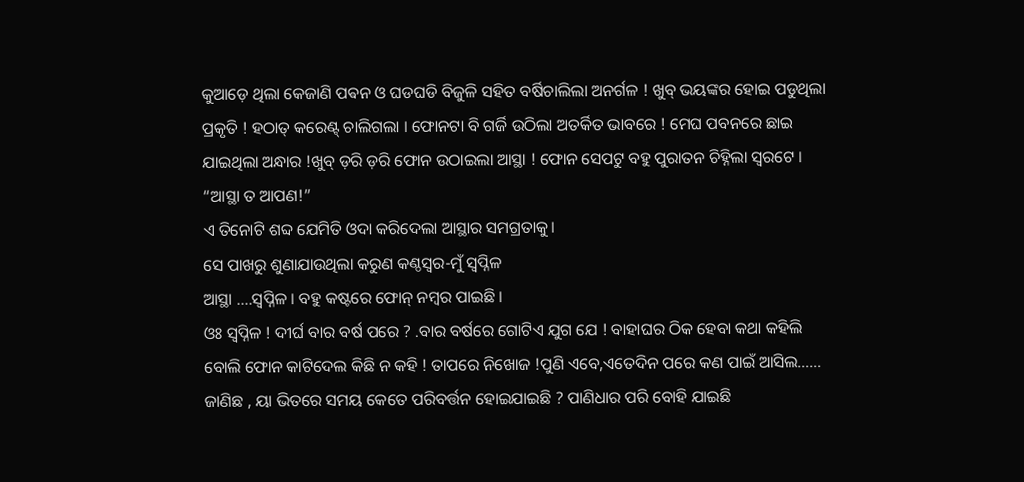କୁଆଡ଼େ ଥିଲା କେଜାଣି ପଵନ ଓ ଘଡଘଡି ବିଜୁଳି ସହିତ ବର୍ଷିଚାଲିଲା ଅନର୍ଗଳ ! ଖୁବ୍ ଭୟଙ୍କର ହୋଇ ପଡୁଥିଲା ପ୍ରକୃତି ! ହଠାତ୍ କରେଣ୍ଟ୍ ଚାଲିଗଲା । ଫୋନଟା ବି ଗର୍ଜି ଉଠିଲା ଅତର୍କିତ ଭାବରେ ! ମେଘ ପବନରେ ଛାଇ ଯାଇଥିଲା ଅନ୍ଧାର !ଖୁବ୍ ଡ଼ରି ଡ଼ରି ଫୋନ ଉଠାଇଲା ଆସ୍ଥା ! ଫୋନ ସେପଟୁ ବହୁ ପୁରାତନ ଚିହ୍ନିଲା ସ୍ୱରଟେ । “ଆସ୍ଥା ତ ଆପଣ!”
ଏ ତିନୋଟି ଶବ୍ଦ ଯେମିତି ଓଦା କରିଦେଲା ଆସ୍ଥାର ସମଗ୍ରତାକୁ।
ସେ ପାଖରୁ ଶୁଣାଯାଉଥିଲା କରୁଣ କଣ୍ଠସ୍ବର-ମୁଁ ସ୍ୱପ୍ନିଳ
ଆସ୍ଥା ….ସ୍ୱପ୍ନିଳ । ବହୁ କଷ୍ଟରେ ଫୋନ୍ ନମ୍ବର ପାଇଛି ।
ଓଃ ସ୍ୱପ୍ନିଳ ! ଦୀର୍ଘ ବାର ବର୍ଷ ପରେ ? .ବାର ବର୍ଷରେ ଗୋଟିଏ ଯୁଗ ଯେ ! ବାହାଘର ଠିକ ହେବା କଥା କହିଲି ବୋଲି ଫୋନ କାଟିଦେଲ କିଛି ନ କହି ! ତାପରେ ନିଖୋଜ !ପୁଣି ଏବେ,ଏତେଦିନ ପରେ କଣ ପାଇଁ ଆସିଲ…… ଜାଣିଛ , ୟା ଭିତରେ ସମୟ କେତେ ପରିବର୍ତ୍ତନ ହୋଇଯାଇଛି ? ପାଣିଧାର ପରି ବୋହି ଯାଇଛି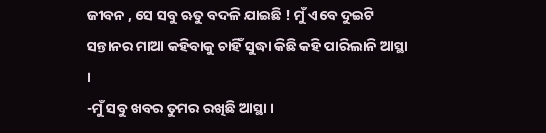ଜୀବନ , ସେ ସବୁ ଋତୁ ବଦଳି ଯାଇଛି ! ମୁଁ ଏବେ ଦୁଇଟି ସନ୍ତାନର ମାଆ କହିବାକୁ ଚାହିଁ ସୁଦ୍ଧା କିଛି କହି ପାରିଲାନି ଆସ୍ଥା ।
-ମୁଁ ସବୁ ଖବର ତୁମର ରଖିଛି ଆସ୍ଥା ।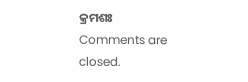କ୍ରମଶଃ
Comments are closed.